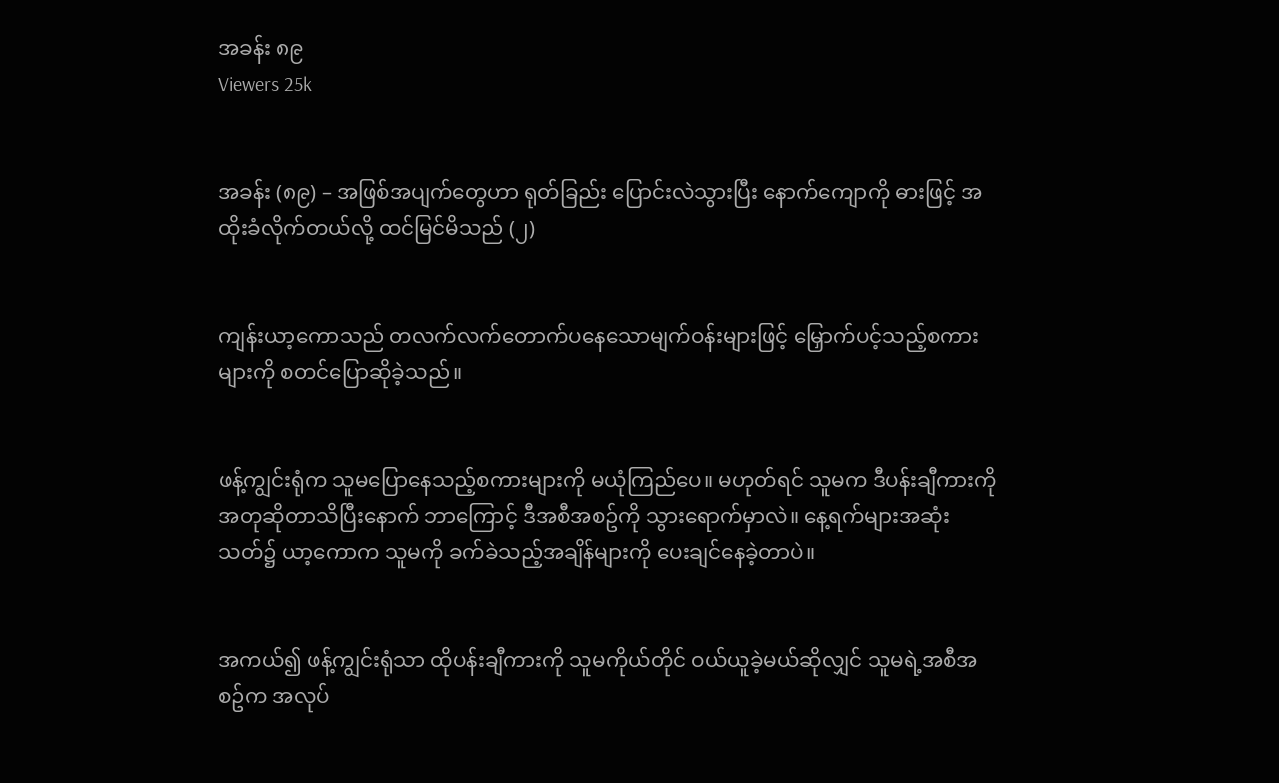အခန်း ၈၉
Viewers 25k


အခန်း (၈၉) – အဖြစ်အပျက်တွေဟာ ရုတ်ခြည်း ပြောင်းလဲသွားပြီး နောက်ကျောကို ဓားဖြင့် အထိုးခံလိုက်တယ်လို့ ထင်မြင်မိသည် (၂)


ကျန်းယာ့ကောသည် တလက်လက်တောက်ပနေသောမျက်ဝန်းများဖြင့် မြှောက်ပင့်သည့်စကားများကို စတင်ပြောဆိုခဲ့သည်။


ဖန့်ကျွင်းရုံက သူမပြောနေသည့်စကားများကို မယုံကြည်ပေ။ မဟုတ်ရင် သူမက ဒီပန်းချီကားကို အတုဆိုတာသိပြီး‌နောက် ဘာကြောင့် ဒီအစီအစဥ်ကို သွားရောက်မှာလဲ။ နေ့ရက်များအဆုံးသတ်၌ ယာ့ကောက သူမကို ခက်ခဲသည့်အချိန်များကို ပေးချင်နေခဲ့တာပဲ။


အကယ်၍ ဖန့်ကျွင်းရုံသာ ထိုပန်းချီကားကို သူမကိုယ်တိုင် ဝယ်ယူခဲ့မယ်ဆိုလျှင် သူမရဲ့အစီအစဥ်က အလုပ်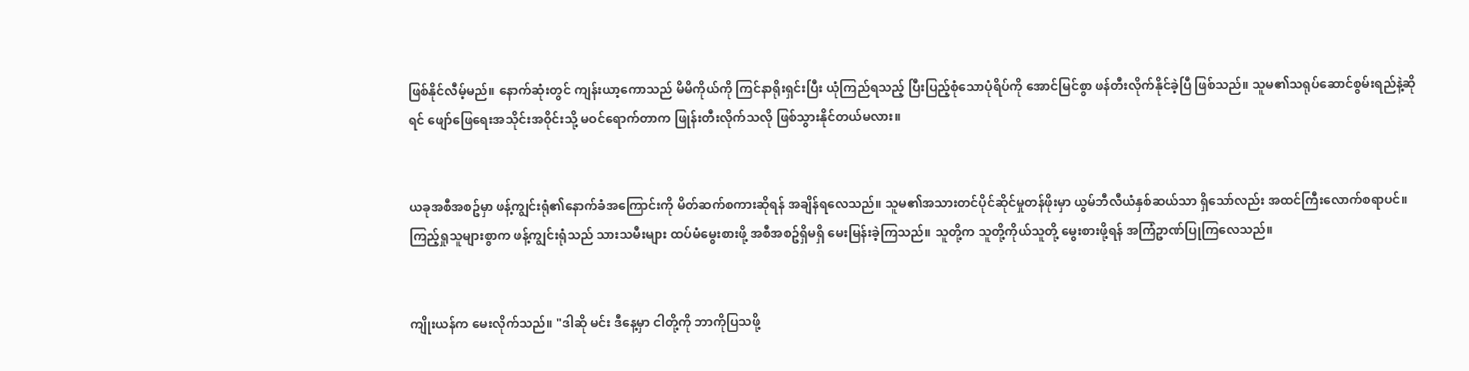ဖြစ်နိုင်လီမ့်မည်။ နောက်ဆုံးတွင် ကျန်းယာ့ကောသည် မိမိကိုယ်ကို ကြင်နာရိုးရှင်းပြီး ယုံကြည်ရသည့် ပြီးပြည့်စုံသောပုံရိပ်ကို အောင်မြင်စွာ ဖန်တီးလိုက်နိုင်ခဲ့ပြီ ဖြစ်သည်။ သူမ၏သရုပ်ဆောင်စွမ်းရည်နဲ့ဆိုရင် ဖျော်ဖြေရေးအသိုင်းအဝိုင်းသို့ မဝင်ရောက်တာက ဖြုန်းတီးလိုက်သလို ဖြစ်သွားနိုင်တယ်မလား။


ယခုအစီအစဥ်မှာ ဖန့်ကျွင်းရုံ၏နောက်ခံအကြောင်းကို မိတ်ဆက်စကားဆိုရန် အချိန်ရလေသည်။ သူမ၏အသားတင်ပိုင်ဆိုင်မှုတန်ဖိုးမှာ ယွမ်ဘီလီယံနှစ်ဆယ်သာ ရှိသော်လည်း အထင်ကြီးလောက်စရာပင်။ ကြည့်ရှုသူများစွာက ဖန့်ကျွင်းရုံသည် သားသမီးများ ထပ်မံမွေးစားဖို့ အစီအစဥ်ရှိမရှိ မေးမြန်းခဲ့ကြသည်။ သူတို့က သူတို့ကိုယ်သူတို့ မွေးစားဖို့ရန် အကြံဥာဏ်ပြုကြလေသည်။


ကျိုးယန်က မေးလိုက်သည်။ "ဒါဆို မင်း ဒီနေ့မှာ ငါတို့ကို ဘာကိုပြသဖို့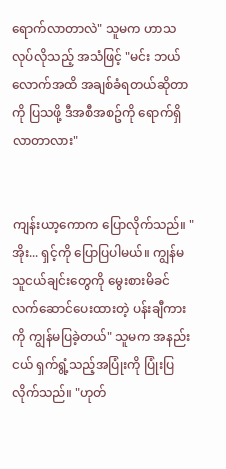ရောက်လာတာလဲ" သူမက ဟာသလုပ်လိုသည့် အသံဖြင့် "မင်း ဘယ်လောက်အထိ အချစ်ခံရတယ်ဆိုတာကို ပြသဖို့ ဒီအစီအစဥ်ကို ‌ရောက်ရှိလာတာလား"


ကျန်းယာ့ကောက ပြောလိုက်သည်။ "အိုး... ရှင့်ကို ပြောပြပါမယ်။ ကျွန်မသူငယ်ချင်းတွေကို မွေးစားမိခင် လက်ဆောင်ပေးထားတဲ့ ပန်းချီကားကို ကျွန်မပြခဲ့တယ်" သူမက အနည်းငယ် ရှက်ရွံ့သည့်အပြုံးကို ပြုံးပြလိုက်သည်။ "ဟုတ်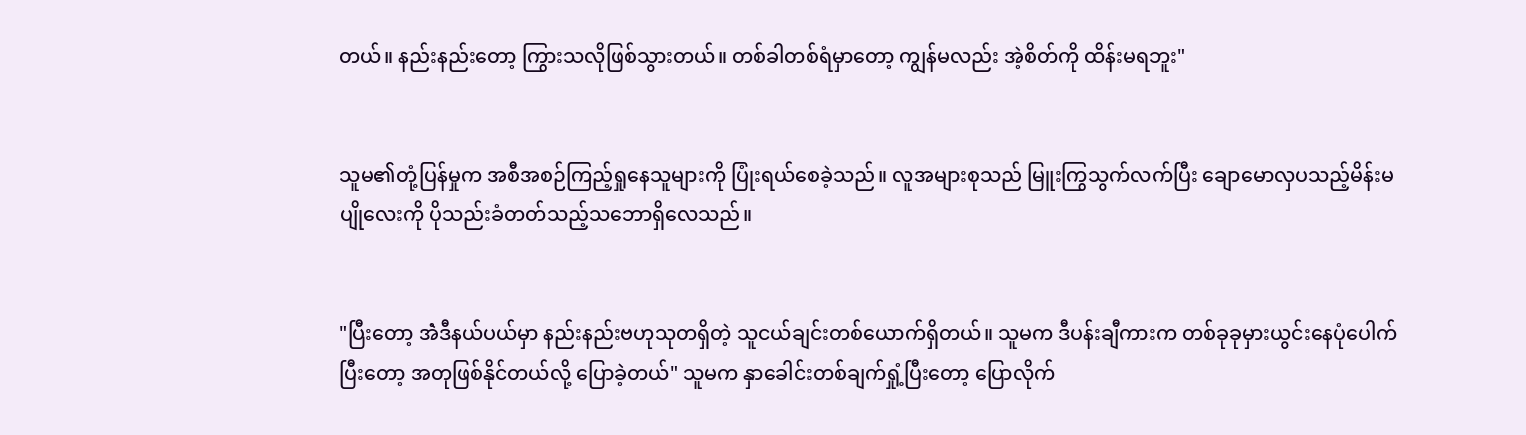တယ်။ နည်းနည်းတော့ ကြွားသလိုဖြစ်သွားတယ်။ တစ်ခါတစ်ရံမှာတော့ ကျွန်မလည်း အဲ့စိတ်ကို ထိန်းမရဘူး"


သူမ၏တုံ့ပြန်မှုက အစီအစဉ်ကြည့်ရှုနေသူများကို ပြုံးရယ်စေခဲ့သည်။ လူအများစုသည် မြူးကြွသွက်လက်ပြီး ချောမောလှပသည့်မိန်းမပျိုလေးကို ပိုသည်းခံတတ်သည့်သဘောရှိလေသည်။


"ပြီးတော့ အဲံဒီနယ်ပယ်မှာ နည်းနည်းဗဟုသုတရှိတဲ့ သူငယ်ချင်းတစ်ယောက်ရှိတယ်။ သူမက ဒီပန်းချီကားက တစ်ခုခုမှားယွင်းနေပုံပေါက်ပြီးတော့ အတုဖြစ်နိုင်တယ်လို့ ပြောခဲ့တယ်" သူမက နှာခေါင်းတစ်ချက်ရှုံ့ပြီးတော့ ပြောလိုက်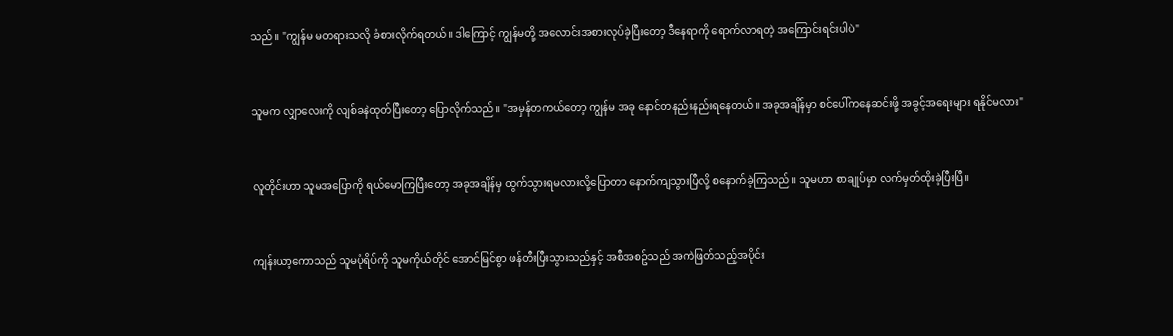သည်။ "ကျွန်မ မတရားသလို ခံစားလိုက်ရတယ်။ ဒါကြောင့် ကျွန်မတို့ အလောင်းအစားလုပ်ခဲ့ပြီးတော့ ဒီနေရာကို ရောက်လာရတဲ့ အကြောင်းရင်းပါပဲ"


သူမက လျှာလေးကို လျစ်ခနဲထုတ်ပြီးတော့ ပြောလိုက်သည်။ "အမှန်တကယ်တော့ ကျွန်မ အခု နောင်တနည်းနည်းရနေတယ်။ အခုအချိန်မှာ စင်ပေါ်ကနေဆင်းဖို့ အခွင့်အရေးများ ရနိုင်မလား"


လူတိုင်းဟာ သူမအပြောကို ရယ်မောကြပြီးတော့ အခုအချိန်မှ ထွက်သွားရမလားလို့ပြောတာ နောက်ကျသွားပြီလို့ စနောက်ခဲ့ကြသည်။ သူမဟာ စာချုပ်မှာ လက်မှတ်ထိုးခဲ့ပြီးပြီ။


ကျန်းယာ့ကောသည် သူမပုံရိပ်ကို သူမကိုယ်တိုင် အောင်မြင်စွာ ဖန်တီးပြီးသွားသည်နှင့် အစီအစဥ်သည် အကဲဖြတ်သည့်အပိုင်း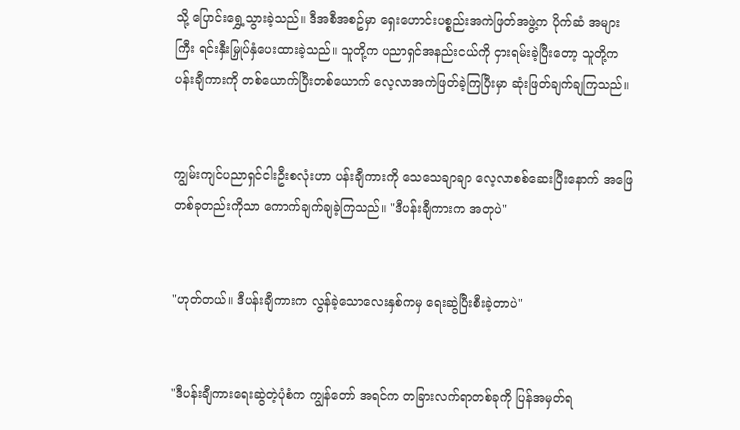သို့ ပြောင်းရွှေ့သွားခဲ့သည်။ ဒီအစီအစဥ်မှာ ရှေးဟောင်းပစ္စည်းအကဲဖြတ်အဖွဲ့က ပိုက်ဆံ အများကြီး ရင်းနှီးမြှုပ်နှံပေးထားခဲ့သည်။ သူတို့က ပညာရှင်အနည်းငယ်ကို ငှားရမ်းခဲ့ပြီးတော့ သူတို့က ပန်းချီကားကို တစ်ယောက်ပြီးတစ်ယောက် လေ့လာအကဲဖြတ်ခဲ့ကြပြီးမှာ ဆုံးဖြတ်ချက်ချကြသည်။


ကျွမ်းကျင်ပညာရှင်ငါးဦးစလုံးဟာ ပန်းချီကားကို သေသေချာချာ လေ့လာစစ်ဆေးပြီးနောက် အဖြေတစ်ခုတည်းကိုသာ ကောက်ချက်ချခဲ့ကြသည်။ "ဒီပန်းချီကားက အတုပဲ"


"ဟုတ်တယ်။ ဒီပန်းချီကားက လွန်ခဲ့သောလေးနှစ်ကမှ ရေးဆွဲပြီးစီးခဲ့တာပဲ"


"ဒီပန်းချီကားရေးဆွဲတဲ့ပုံစံက ကျွန်တော် အရင်က တခြားလက်ရာတစ်ခုကို ပြန်အမှတ်ရ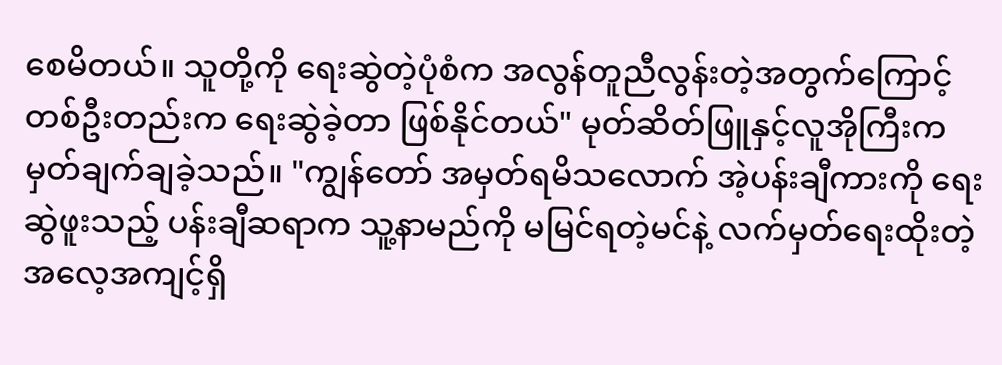စေမိတယ်။ သူတို့ကို ရေးဆွဲတဲ့ပုံစံက အလွန်တူညီလွန်းတဲ့အတွက်ကြောင့် တစ်ဦးတည်းက ရေးဆွဲခဲ့တာ ဖြစ်နိုင်တယ်" မုတ်ဆိတ်ဖြူနှင့်လူအိုကြီးက မှတ်ချက်ချခဲ့သည်။ "ကျွန်တော် အမှတ်ရမိသလောက် အဲ့ပန်းချီကားကို ရေးဆွဲဖူးသည့် ပန်းချီဆရာက သူ့နာမည်ကို မမြင်ရတဲ့မင်နဲ့ လက်မှတ်ရေးထိုးတဲ့ အလေ့အကျင့်ရှိ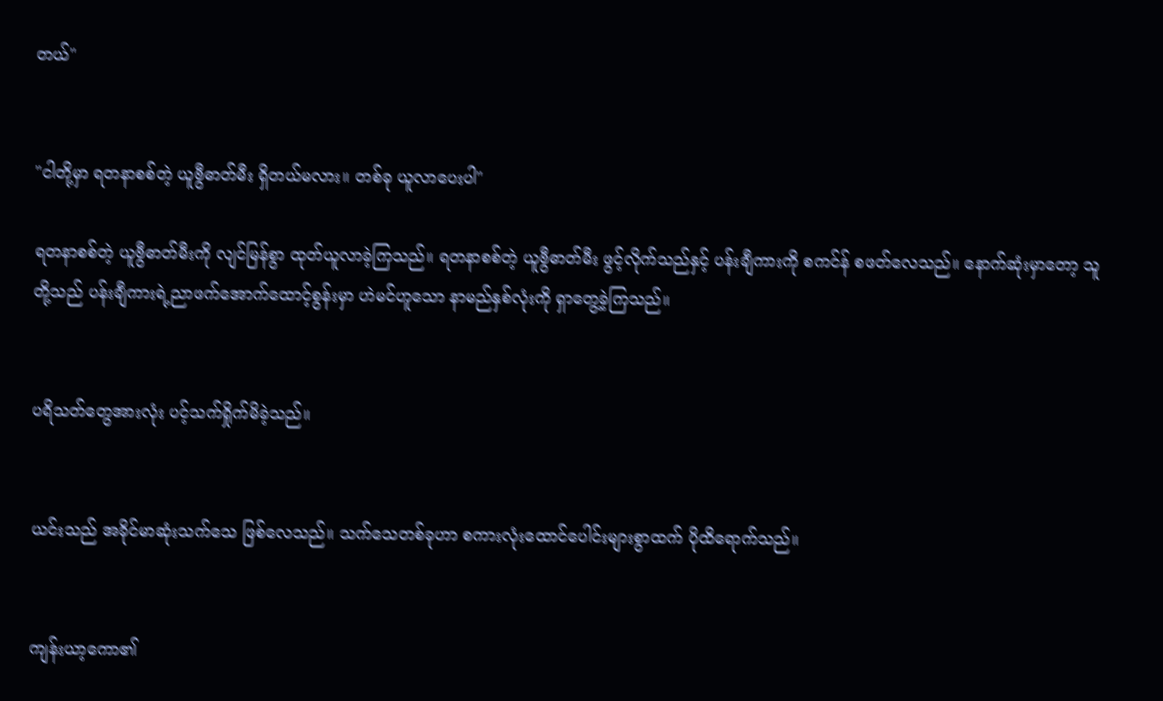တယ်"


"ငါတို့မှာ ရတနာစစ်တဲ့ ယူဗွီဓာတ်မီး ရှိတယ်မလား။ တစ်ခု ယူလာပေးပါ"

ရတနာစစ်တဲ့ ယူဗွီဓာတ်မီးကို လျင်မြန်စွာ ထုတ်ယူလာခဲ့ကြသည်။ ရတနာစစ်တဲ့ ယူဗွီဓာတ်မီး ဖွင့်လိုက်သည်နှင့် ပန်းချီကားကို စကင်န် စဖတ်လေသည်။ နောက်ဆုံးမှာတော့ သူတို့သည် ပန်းချီကားရဲ့ညာဖက်အောက်ထောင့်စွန်းမှာ ဟဲမင်ဟူသော နာမည်နှစ်လုံးကို ရှာတွေ့ခဲ့ကြသည်။


ပရိသတ်တွေအားလုံး ပင့်သက်ရှိုက်မိခဲ့သည်။


ယင်းသည် အခိုင်မာဆုံးသက်သေ ဖြစ်လေသည်။ သက်သေတစ်ခုဟာ စကားလုံးထောင်ပေါင်းများစွာထက် ပိုထိရောက်သည်။


ကျန်းယာ့ကော၏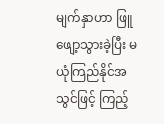မျက်နှာဟာ ဖြူဖျော့သွားခဲ့ပြီး မယုံကြည်နိုင်အသွင်ဖြင့် ကြည့်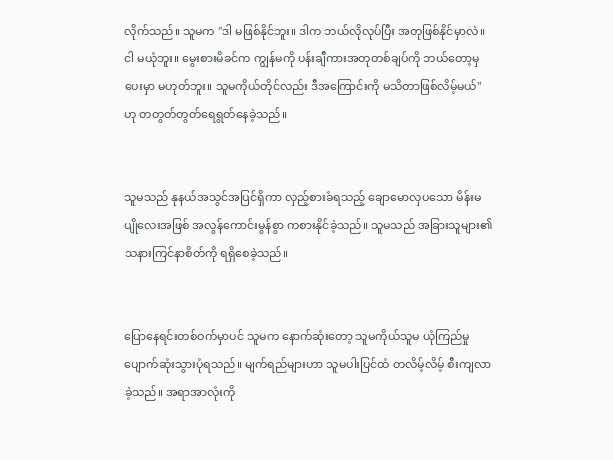လိုက်သည်။ သူမက "ဒါ မဖြစ်နိုင်ဘူး။ ဒါက ဘယ်လိုလုပ်ပြီး အတုဖြစ်နိုင်မှာလဲ။ ငါ မယုံဘူး။ မွေးစားမိခင်က ကျွန်မကို ပန်းချီကားအတုတစ်ချပ်ကို ဘယ်တော့မှပေးမှာ မဟုတ်ဘူး။ သူမကိုယ်တိုင်လည်း ဒီအကြောင်းကို မသိတာဖြစ်လိမ့်မယ်" ဟု တတွတ်တွတ်ရေရွတ်နေခဲ့သည်။


သူမသည် နုနယ်အသွင်အပြင်ရှိကာ လှည့်စားခံရသည့် ချောမောလှပသော မိန်းမပျိုလေးအဖြစ် အလွန်ကောင်းမွန်စွာ ကစားနိုင်ခဲ့သည်။ သူမသည် အခြားသူများ၏သနားကြင်နာစိတ်ကို ရရှိစေခဲ့သည်။


ပြောနေရင်းတစ်ဝက်မှာပင် သူမက နောက်ဆုံးတော့ သူမကိုယ်သူမ ယုံကြည်မှုပျောက်ဆုံးသွားပုံရသည်။ မျက်ရည်များဟာ သူမပါးပြင်ထံ တလိမ့်လိမ့် စီးကျလာခဲ့သည်။ အရာအာလုံးကို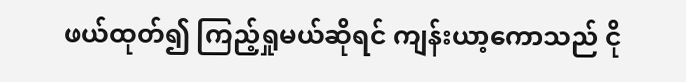ဖယ်ထုတ်၍ ကြည့်ရှုမယ်ဆိုရင် ကျန်းယာ့ကောသည် ငို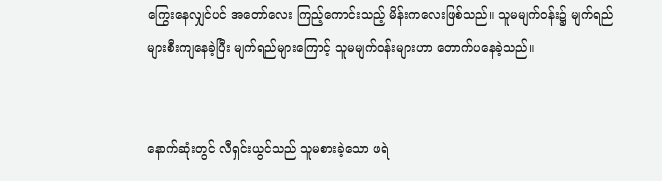ကြွေးနေလျှင်ပင် အတော်လေး ကြည့်ကောင်းသည့် မိန်းကလေးဖြစ်သည်။ သူမမျက်ဝန်း၌ မျက်ရည်များစီးကျနေခဲ့ပြီး မျက်ရည်များကြောင့် သူမမျက်ဝန်းများဟာ တောက်ပနေခဲ့သည်။


နောက်ဆုံးတွင် လီရှင်းယွင်သည် သူမစားခဲ့‌သော ဖရဲ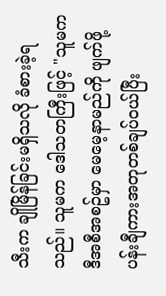သီးက ချိုမြိန်ခြင်းမရှိသလို ခံစားခဲ့ရသည်။ သူမက ‌ဒေါသတကြီးဖြင့် "သူမက ဒီအစီအစဥ်မှာ မေမေ့နာမည်ကို ဖျက်ဖို့ ပန်းချီကားအတုတစ်ချပ်ဝယ်ပြီး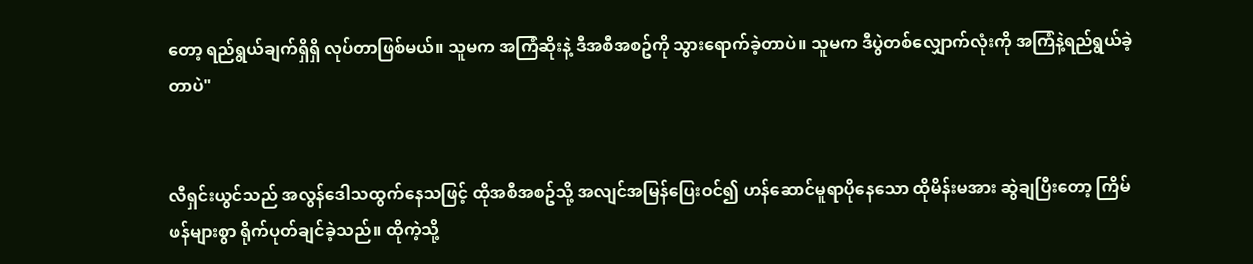တော့ ရည်ရွယ်ချက်ရှိရှိ လုပ်တာဖြစ်မယ်။ သူမက အကြံဆိုးနဲ့ ဒီအစီအစဥ်ကို သွားရောက်ခဲ့တာပဲ။ သူမက ဒီပွဲတစ်လျှောက်လုံးကို အကြံနဲ့ရည်ရွယ်ခဲ့တာပဲ"


လီရှင်းယွင်သည် အလွန်ဒေါသထွက်နေသဖြင့် ထိုအစီအစဥ်သို့ အလျင်အမြန်ပြေးဝင်၍ ဟန်ဆောင်မူရာပိုနေသော ထိုမိန်းမအား ဆွဲချပြီးတော့ ကြိမ်ဖန်များစွာ ရိုက်ပုတ်ချင်ခဲ့သည်။ ထိုကဲ့သို့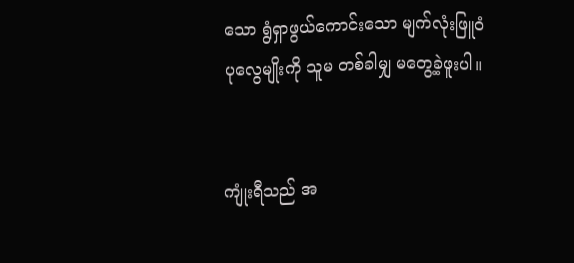သော ရွံရှာဖွယ်ကောင်းသော မျက်လုံးဖြူဝံပုလွေမျိုးကို သူမ တစ်ခါမျှ မတွေ့ခဲ့ဖူးပါ။


ကျုံးရီသည် အ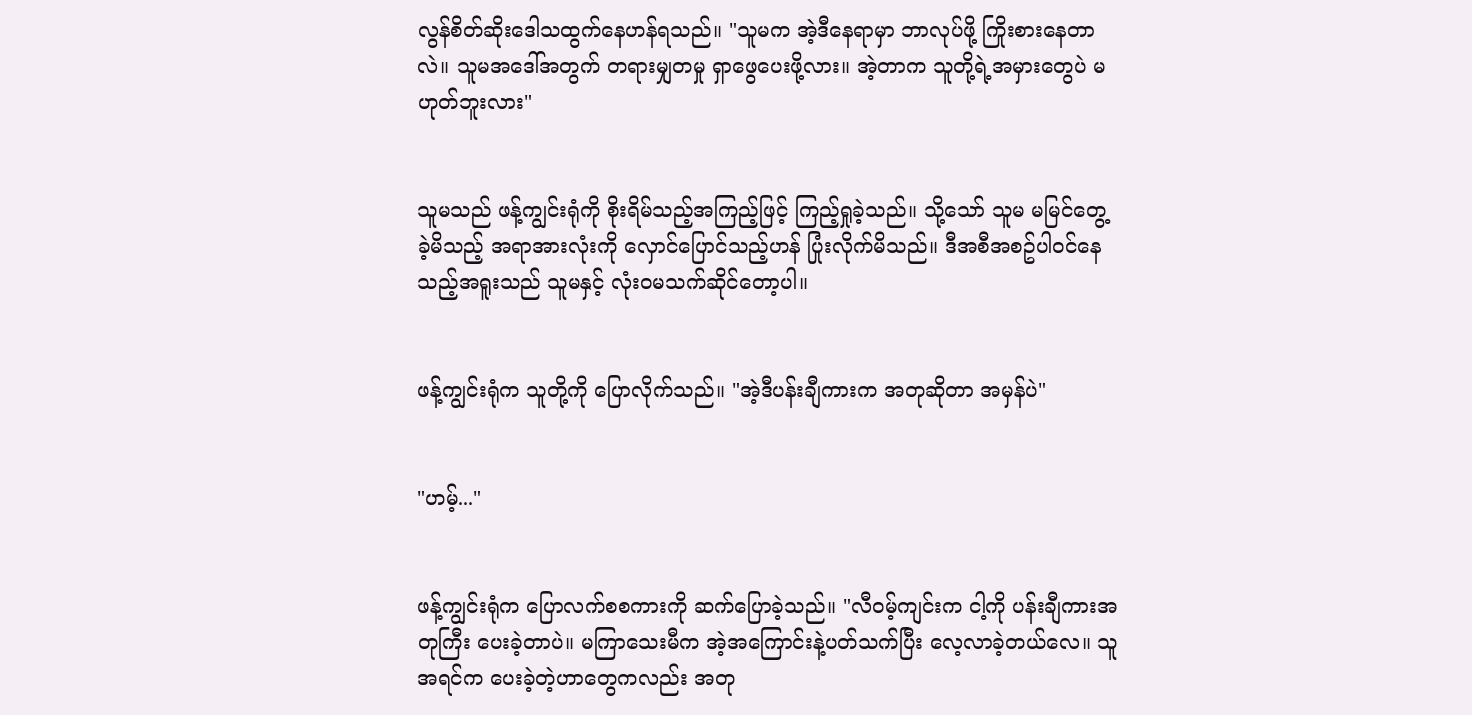လွန်စိတ်ဆိုးဒေါသထွက်နေဟန်ရသည်။ "သူမက အဲ့ဒီနေရာမှာ ဘာလုပ်ဖို့ ကြိုးစားနေတာလဲ။ သူမအဒေါ်အတွက် တရားမျှတမှု ရှာဖွေပေးဖို့လား။ အဲ့တာက သူတို့ရဲ့အမှားတွေပဲ မဟုတ်ဘူးလား"


သူမသည် ဖန့်ကျွင်းရုံကို စိုးရိမ်သည့်အကြည့်ဖြင့် ကြည့်ရှုခဲ့သည်။ သို့သော် သူမ မမြင်တွေ့ခဲ့မိသည့် အရာအားလုံးကို လှောင်ပြောင်သည့်ဟန် ပြုံးလိုက်မိသည်။ ဒီအစီအစဥ်ပါဝင်နေသည့်အရူးသည် သူမနှင့် လုံးဝမသက်ဆိုင်တော့ပါ။


ဖန့်ကျွင်းရုံက သူတို့ကို ပြောလိုက်သည်။ "အဲ့ဒီပန်းချီကားက အတုဆိုတာ အမှန်ပဲ"


"ဟမ့်..."


ဖန့်ကျွင်းရုံက ပြောလက်စစကားကို ဆက်ပြောခဲ့သည်။ "လီဝမ့်ကျင်းက ငါ့ကို ပန်းချီကားအတုကြီး ပေးခဲ့တာပဲ။ မကြာသေးမီက အဲ့အကြောင်းနဲ့ပတ်သက်ပြီး လေ့လာခဲ့တယ်လေ။ သူ အရင်က ပေးခဲ့တဲ့ဟာတွေကလည်း အတု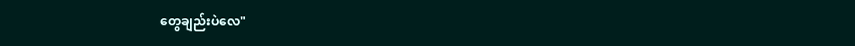တွေချည်းပဲလေ"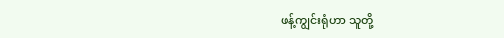ဖန့်ကျွင်းရုံဟာ သူတို့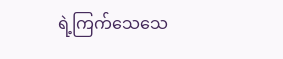ရဲ့ကြက်သေသေ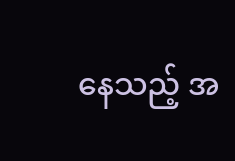နေသည့် အ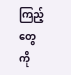ကြည့်တွေကို